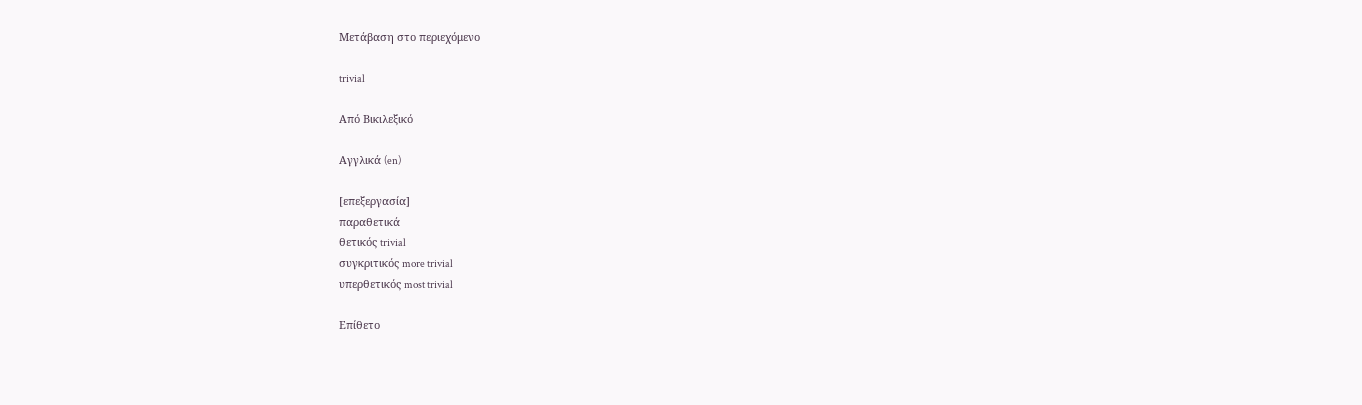Μετάβαση στο περιεχόμενο

trivial

Από Βικιλεξικό

Αγγλικά (en)

[επεξεργασία]
παραθετικά
θετικός trivial
συγκριτικός more trivial
υπερθετικός most trivial

Επίθετο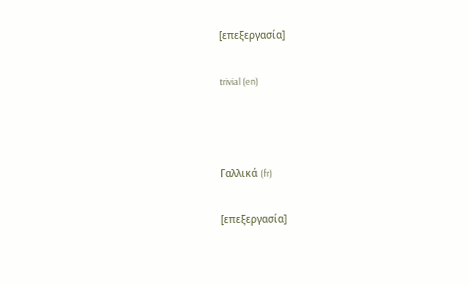[επεξεργασία]

trivial (en)



Γαλλικά (fr)

[επεξεργασία]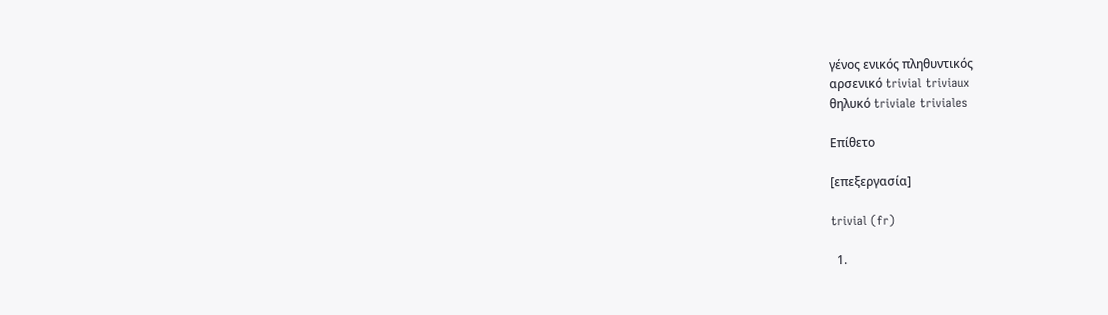γένος ενικός πληθυντικός
αρσενικό trivial triviaux
θηλυκό triviale triviales

Επίθετο

[επεξεργασία]

trivial (fr)

  1.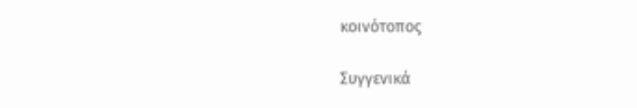κοινότοπος

Συγγενικά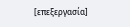[επεξεργασία]